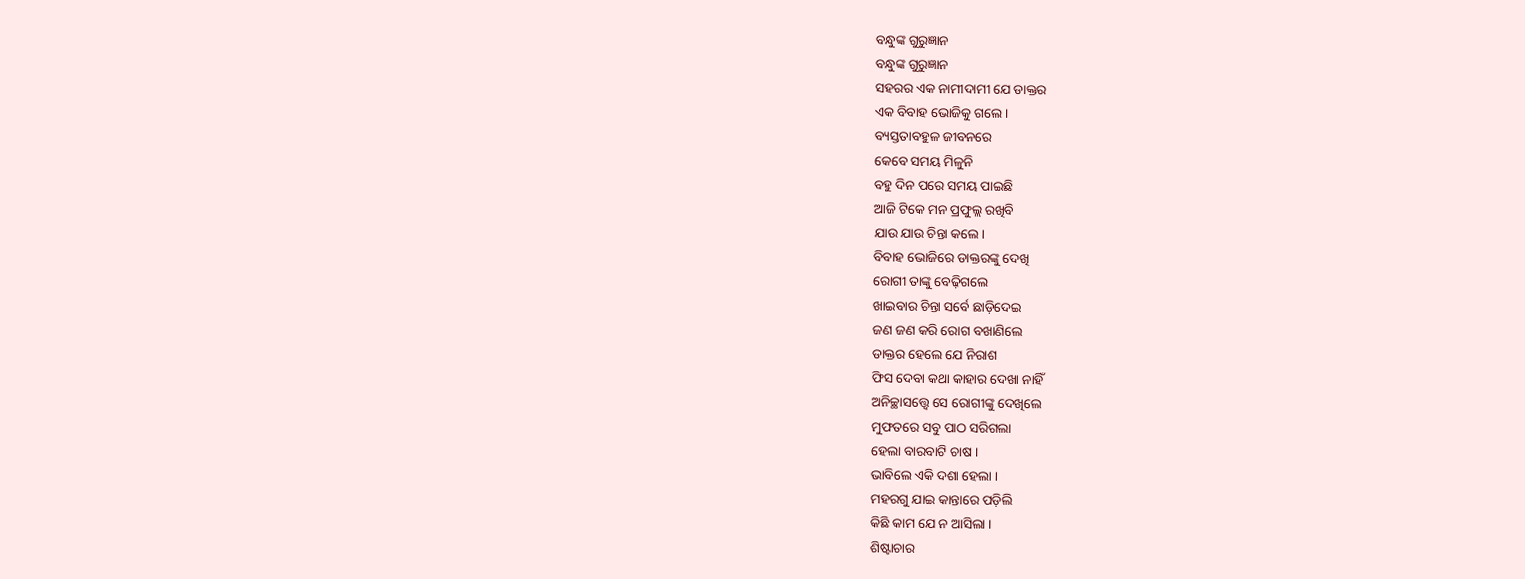ବନ୍ଧୁଙ୍କ ଗୁରୁଜ୍ଞାନ
ବନ୍ଧୁଙ୍କ ଗୁରୁଜ୍ଞାନ
ସହରର ଏକ ନାମୀଦାମୀ ଯେ ଡାକ୍ତର
ଏକ ବିବାହ ଭୋଜିକୁ ଗଲେ ।
ବ୍ୟସ୍ତତାବହୁଳ ଜୀବନରେ
କେବେ ସମୟ ମିଳୁନି
ବହୁ ଦିନ ପରେ ସମୟ ପାଇଛି
ଆଜି ଟିକେ ମନ ପ୍ରଫୁଲ୍ଲ ରଖିବି
ଯାଉ ଯାଉ ଚିନ୍ତା କଲେ।
ବିବାହ ଭୋଜିରେ ଡାକ୍ତରଙ୍କୁ ଦେଖି
ରୋଗୀ ତାଙ୍କୁ ବେଢ଼ିଗଲେ
ଖାଇବାର ଚିନ୍ତା ସର୍ବେ ଛାଡ଼ିଦେଇ
ଜଣ ଜଣ କରି ରୋଗ ବଖାଣିଲେ
ଡାକ୍ତର ହେଲେ ଯେ ନିରାଶ
ଫିସ ଦେବା କଥା କାହାର ଦେଖା ନାହିଁ
ଅନିଚ୍ଛାସତ୍ତ୍ୱେ ସେ ରୋଗୀଙ୍କୁ ଦେଖିଲେ
ମୁଫତରେ ସବୁ ପାଠ ସରିଗଲା
ହେଲା ବାରବାଟି ଚାଷ ।
ଭାବିଲେ ଏକି ଦଶା ହେଲା ।
ମହରଗୁ ଯାଇ କାନ୍ତାରେ ପଡ଼ିଲି
କିଛି କାମ ଯେ ନ ଆସିଲା ।
ଶିଷ୍ଟାଚାର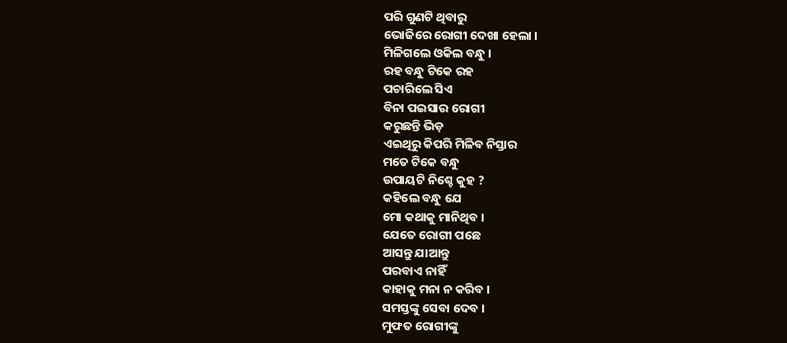ପରି ଗୁଣଟି ଥିବାରୁ
ଭୋଜିରେ ରୋଗୀ ଦେଖା ହେଲା ।
ମିଳିଗଲେ ଓକିଲ ବନ୍ଧୁ ।
ରହ ବନ୍ଧୁ ଟିକେ ରହ
ପଚାରିଲେ ସିଏ
ବିନା ପଇସାର ରୋଗୀ
କରୁଛନ୍ତି ଭିଡ଼
ଏଇଥିରୁ କିପରି ମିଳିବ ନିସ୍ତାର
ମତେ ଟିକେ ବନ୍ଧୁ
ଉପାୟଟି ନିଶ୍ଚେ କୁହ ?
କହିଲେ ବନ୍ଧୁ ଯେ
ମୋ କଥାକୁ ମାନିଥିବ ।
ଯେତେ ରୋଗୀ ପଛେ
ଆସନ୍ତୁ ଯାଆନ୍ତୁ
ପରବାଏ ନାହିଁ
କାହାକୁ ମନା ନ କରିବ ।
ସମସ୍ତଙ୍କୁ ସେବା ଦେବ ।
ମୁଫତ ରୋଗୀଙ୍କୁ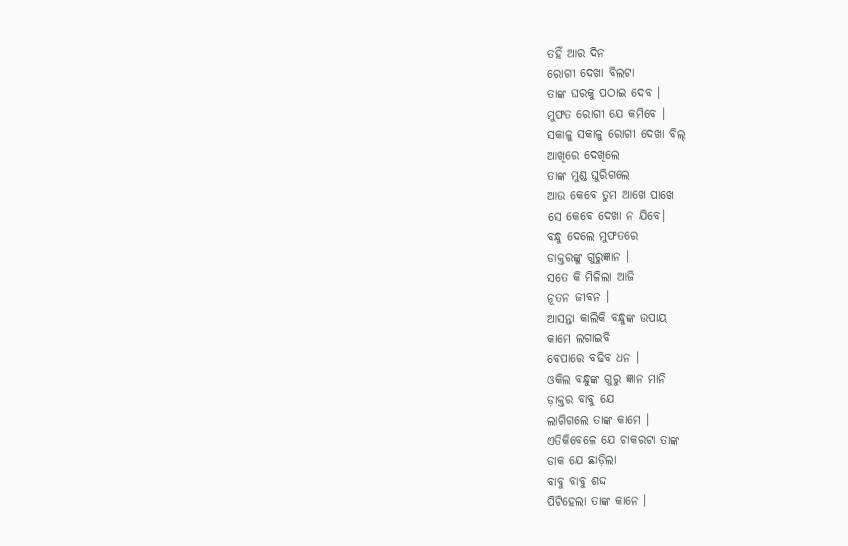ତହିଁ ଆର ଦିନ
ରୋଗୀ ଦେଖା ବିଲଟା
ତାଙ୍କ ଘରକୁ ପଠାଇ ଦେବ ।
ମୁଫତ ରୋଗୀ ଯେ କମିବେ ।
ସକାଳୁ ସକାଳୁ ରୋଗୀ ଦେଖା ବିଲ୍
ଆଖିରେ ଦେଖିଲେ
ତାଙ୍କ ମୁଣ୍ଡ ଘୁରିଗଲେ
ଆଉ କେବେ ତୁମ ଆଖେ ପାଖେ
ସେ କେବେ ଦେଖା ନ ଯିବେ।
ବନ୍ଧୁ ଦେଲେ ମୁଫତରେ
ଡାକ୍ତରଙ୍କୁ ଗୁରୁଜ୍ଞାନ ।
ସତେ କି ମିଳିଲା ଆଜି
ନୂତନ ଜୀବନ ।
ଆସନ୍ତା କାଲିକି ବନ୍ଧୁଙ୍କ ଉପାୟ
କାମେ ଲଗାଇବି
ବେପାରେ ବଢିବ ଧନ ।
ଓକିଲ ବନ୍ଧୁଙ୍କ ଗୁରୁ ଜ୍ଞାନ ମାନି
ଡ଼ାକ୍ତର ବାବୁ ଯେ
ଲାଗିଗଲେ ତାଙ୍କ କାମେ ।
ଏତିକିବେଳେ ଯେ ଚାକରଟା ତାଙ୍କ
ଡାକ ଯେ ଛାଡ଼ିଲା
ବାବୁ ବାବୁ ଶଦ୍ଦ
ପିଟିହେଲା ତାଙ୍କ କାନେ ।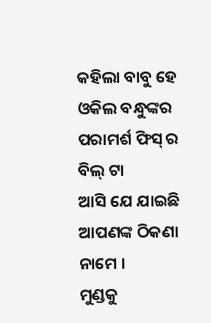କହିଲା ବାବୁ ହେ
ଓକିଲ ବନ୍ଧୁଙ୍କର
ପରାମର୍ଶ ଫିସ୍ ର ବିଲ୍ ଟା
ଆସି ଯେ ଯାଇଛି
ଆପଣଙ୍କ ଠିକଣା ନାମେ ।
ମୁଣ୍ଡକୁ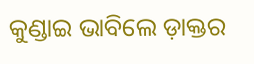କୁଣ୍ଡାଇ ଭାବିଲେ ଡ଼ାକ୍ତର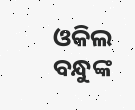ଓକିଲ ବନ୍ଧୁଙ୍କ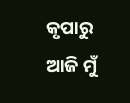କୃପାରୁ ଆଜି ମୁଁ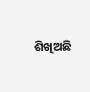ଶିଖିଅଛି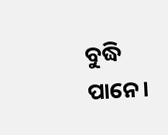ବୁଦ୍ଧି ପାନେ।